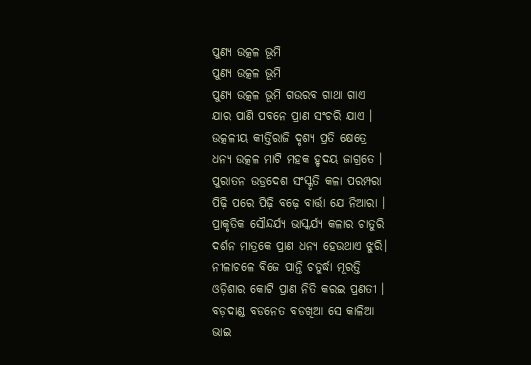ପୁଣ୍ୟ ଉତ୍କଳ ଭୂମି
ପୁଣ୍ୟ ଉତ୍କଳ ଭୂମି
ପୁଣ୍ୟ ଉତ୍କଳ ଭୂମି ଗଉରବ ଗାଥା ଗାଏ
ଯାର ପାଣି ପବନେ ପ୍ରାଣ ସଂଚରି ଯାଏ ।
ଉତ୍କଳୀୟ କୀର୍ତ୍ତିରାଜି ଦୃଶ୍ୟ ପ୍ରତି କ୍ଷେତ୍ରେ
ଧନ୍ୟ ଉତ୍କଳ ମାଟି ମହକ ହୃଦୟ ଜାଗ୍ରତେ ।
ପୁରାତନ ଉଡ୍ରଦେଶ ସଂସ୍କୃତି କଳା ପରମ୍ପରା
ପିଢ଼ି ପରେ ପିଢ଼ି ବଢ଼େ ବାର୍ତ୍ତା ଯେ ନିଆରା ।
ପ୍ରାକୃତିକ ସୌନ୍ଦର୍ଯ୍ୟ ଭାସ୍କର୍ଯ୍ୟ କଳାର ଚାତୁରି
ଦର୍ଶନ ମାତ୍ରକେ ପ୍ରାଣ ଧନ୍ୟ ହେଉଥାଏ ଝୁରି।
ନୀଳାଚଳେ ବିଜେ ପାନ୍ତି ଚତୁର୍ଦ୍ଧା ମୂରତ୍ତି
ଓଡ଼ିଶାର କୋଟି ପ୍ରାଣ ନିତି କରଇ ପ୍ରଣତୀ ।
ବଡ଼ଦାଣ୍ଡ ବଡନେତ ବଡଖିଆ ସେ କାଳିଆ
ଭାଇ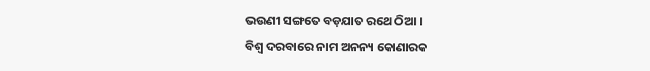ଭଉଣୀ ସଙ୍ଗତେ ବଡ଼ଯାତ ରଥେ ଠିଆ ।
ବିଶ୍ଵ ଦରବାରେ ନାମ ଅନନ୍ୟ କୋଣାରକ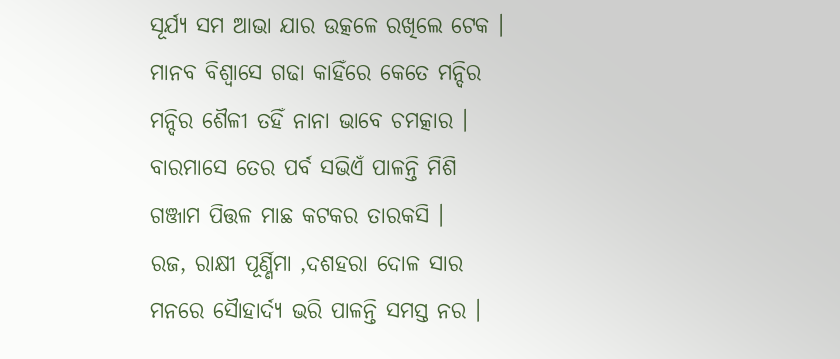ସୂର୍ଯ୍ୟ ସମ ଆଭା ଯାର ଉତ୍କଳେ ରଖିଲେ ଟେକ ।
ମାନବ ବିଶ୍ୱାସେ ଗଢା କାହିଁରେ କେତେ ମନ୍ଦିର
ମନ୍ଦିର ଶୈଳୀ ତହିଁ ନାନା ଭାବେ ଚମତ୍କାର ।
ବାରମାସେ ତେର ପର୍ବ ସଭିଏଁ ପାଳନ୍ତି ମିଶି
ଗଞ୍ଜାମ ପିତ୍ତଳ ମାଛ କଟକର ତାରକସି ।
ରଜ, ରାକ୍ଷୀ ପୂର୍ଣ୍ଣିମା ,ଦଶହରା ଦୋଳ ସାର
ମନରେ ସୈାହାର୍ଦ୍ୟ ଭରି ପାଳନ୍ତି ସମସ୍ତ ନର ।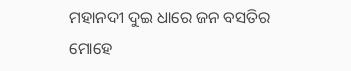ମହାନଦୀ ଦୁଇ ଧାରେ ଜନ ବସତିର ମୋହେ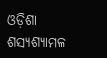ଓଡ଼ିଶା ଶସ୍ୟଶ୍ୟାମଳ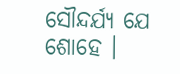ସୌନ୍ଦର୍ଯ୍ୟ ଯେ ଶୋହେ ।